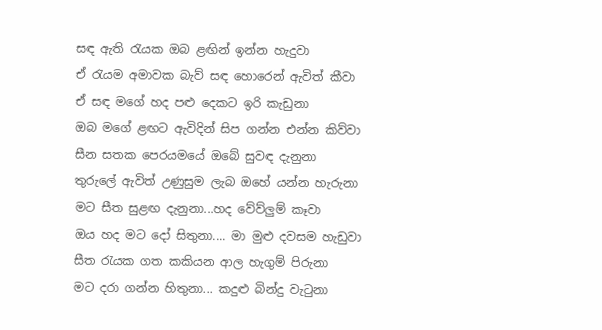සඳ ඇති රැයක ඔබ ළඟින් ඉන්න හැදුවා
ඒ රැයම අමාවක බැව් සඳ හොරෙන් ඇවිත් කීවා
ඒ සඳ මගේ හද පළු දෙකට ඉරි කැඩුනා
ඔබ මගේ ළඟට ඇවිදින් සිප ගන්න එන්න කිව්වා
සීන සතක පෙරයමයේ ඔබේ සුවඳ දැනුනා
තුරුලේ ඇවිත් උණුසුම ලැබ ඔහේ යන්න හැරුනා
මට සීත සුළඟ දැනුනා...හද වේව්ලුම් කෑවා
ඔය හද මට දෝ සිතුනා.... මා මුළු දවසම හැඩුවා
සීත රැයක ගත කකියන ආල හැගුම් පිරුනා
මට දරා ගන්න හිතුනා... කදුළු බින්දු වැටුනා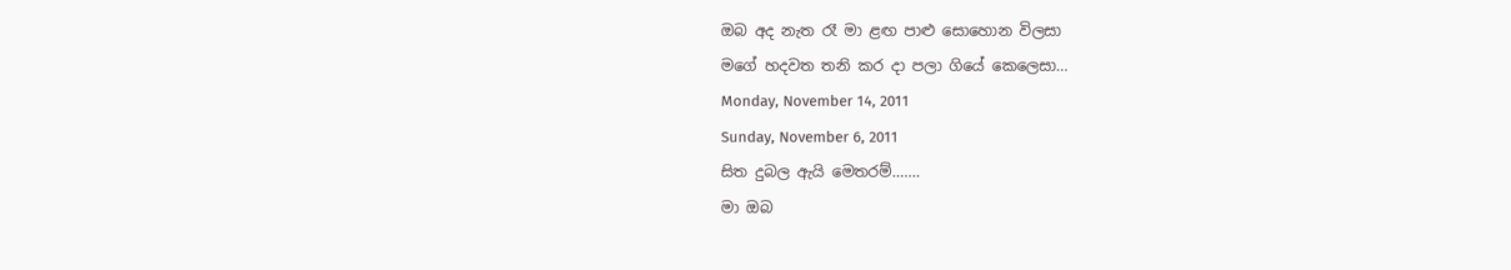ඔබ අද නැත රෑ මා ළඟ පාළු සොහොන විලසා
මගේ හදවත තනි කර දා පලා ගියේ කෙලෙසා...
Monday, November 14, 2011
Sunday, November 6, 2011
සිත දුබල ඇයි මෙතරම්.......
මා ඔබ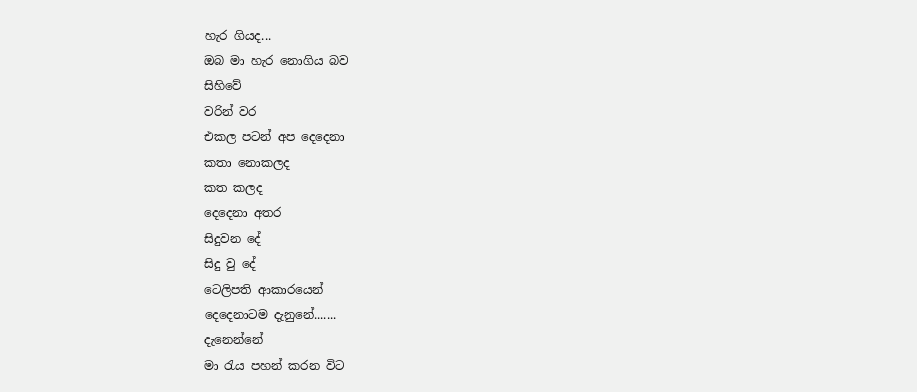හැර ගියද...
ඔබ මා හැර නොගිය බව
සිහිවේ
වරින් වර
එකල පටන් අප දෙදෙනා
කතා නොකලද
කත කලද
දෙදෙනා අතර
සිදුවන දේ
සිදු වු දේ
ටෙලිපති ආකාරයෙන්
දෙදෙනාටම දැනුනේ.......
දැනෙන්නේ
මා රැය පහන් කරන විට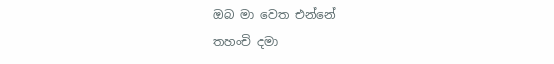ඔබ මා වෙත එන්නේ
තහංචි දමා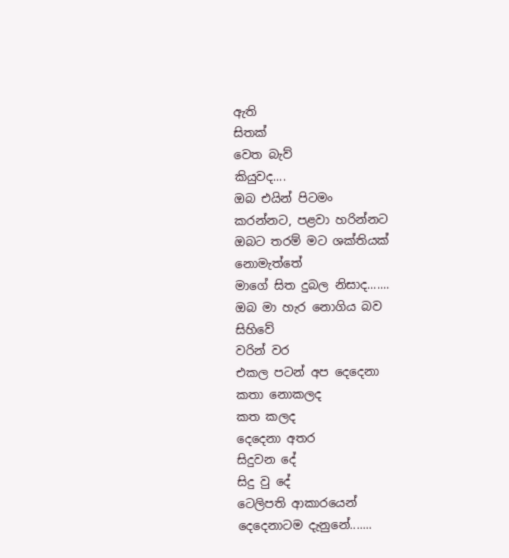ඇති
සිතක්
වෙත බැව්
කියුවද....
ඔබ එයින් පිටමං
කරන්නට, පළවා හරින්නට
ඔබට තරම් මට ශක්තියක්
නොමැත්තේ
මාගේ සිත දුබල නිසාද.......
ඔබ මා හැර නොගිය බව
සිහිවේ
වරින් වර
එකල පටන් අප දෙදෙනා
කතා නොකලද
කත කලද
දෙදෙනා අතර
සිදුවන දේ
සිදු වු දේ
ටෙලිපති ආකාරයෙන්
දෙදෙනාටම දැනුනේ.......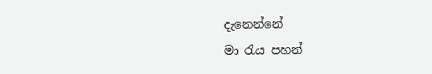දැනෙන්නේ
මා රැය පහන්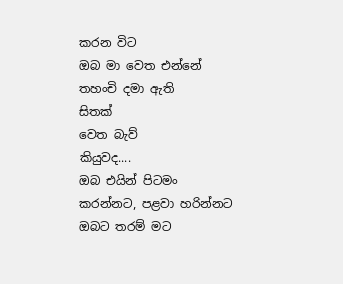කරන විට
ඔබ මා වෙත එන්නේ
තහංචි දමා ඇති
සිතක්
වෙත බැව්
කියුවද....
ඔබ එයින් පිටමං
කරන්නට, පළවා හරින්නට
ඔබට තරම් මට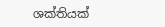ශක්තියක්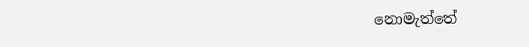නොමැත්තේ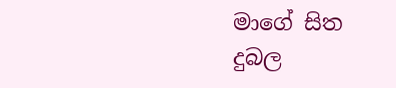මාගේ සිත දුබල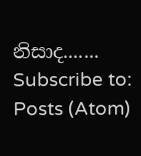නිසාද.......
Subscribe to:
Posts (Atom)